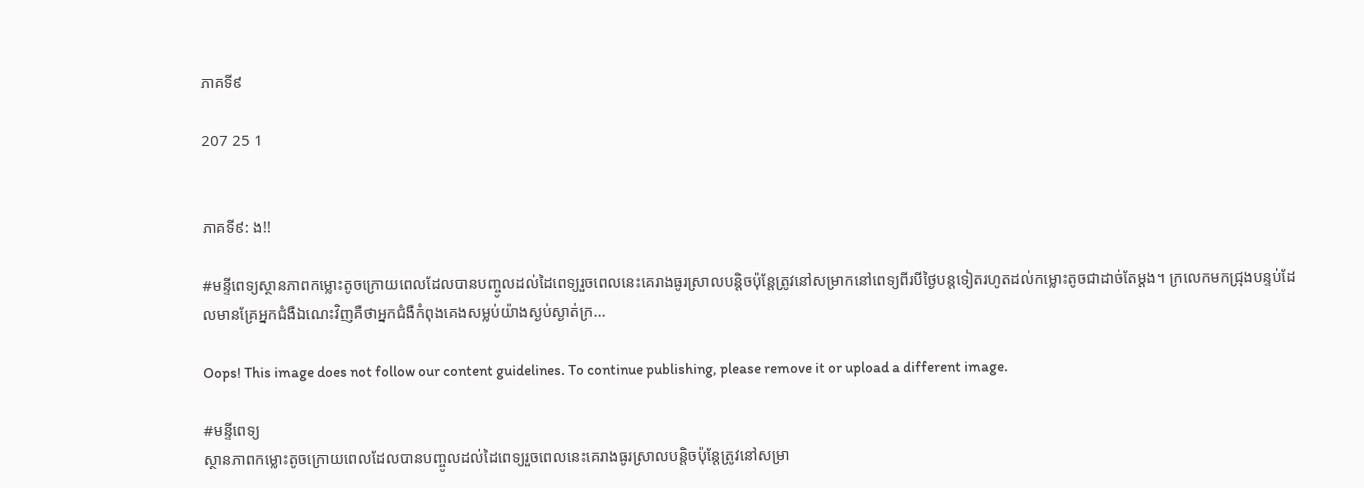ភាគទី៩

207 25 1


ភាគទី៩: ង!!

#មន្ទីពេទ្យស្ថានភាពកម្លោះតូចក្រោយពេលដែលបានបញ្ចូលដល់ដៃពេទ្យរួចពេលនេះគេរាងធូរស្រាលបន្តិចប៉ុន្តែត្រូវនៅសម្រាកនៅពេទ្យពីរបីថ្ងៃបន្តទៀតរហូតដល់កម្លោះតូចជាដាច់តែម្តង។ ក្រលេកមកជ្រុងបន្ទប់ដែលមានគ្រែអ្នកជំងឺឯណេះវិញគឺថាអ្នកជំងឺកំពុងគេងសម្លប់យ៉ាងស្ងប់ស្ងាត់ក្រ...

Oops! This image does not follow our content guidelines. To continue publishing, please remove it or upload a different image.

#មន្ទីពេទ្យ
ស្ថានភាពកម្លោះតូចក្រោយពេលដែលបានបញ្ចូលដល់ដៃពេទ្យរួចពេលនេះគេរាងធូរស្រាលបន្តិចប៉ុន្តែត្រូវនៅសម្រា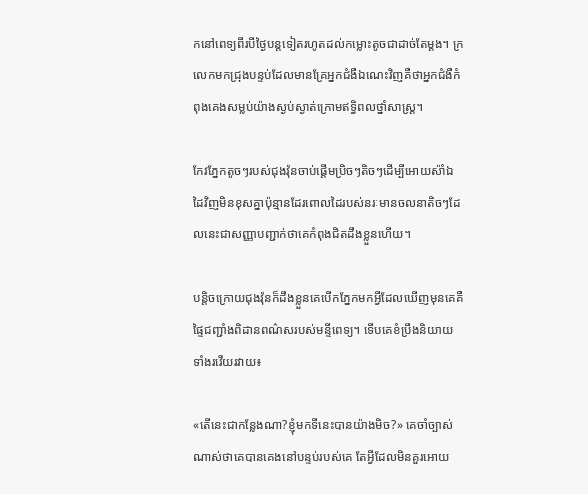កនៅពេទ្យពីរបីថ្ងៃបន្តទៀតរហូតដល់កម្លោះតូចជាដាច់តែម្តង។ ក្រលេកមកជ្រុងបន្ទប់ដែលមានគ្រែអ្នកជំងឺឯណេះវិញគឺថាអ្នកជំងឺកំពុងគេងសម្លប់យ៉ាងស្ងប់ស្ងាត់ក្រោមឥទ្ធិពលថ្នាំសាស្រ្ត។

កែវភ្នែកតូចៗរបស់ជុងវ៉ុនចាប់ផ្តើមប្រិចៗតិចៗដើម្បីអោយស៉ាំឯដៃវិញមិនខុសគ្នាប៉ុន្មានដែរពោលដៃរបស់នរៈមានចលនាតិចៗដែលនេះជាសញ្ញាបញ្ជាក់ថាគេកំពុងជិតដឹងខ្លួនហើយ។

បន្តិចក្រោយជុងវ៉ុនក៏ដឹងខ្លួនគេបើកភ្នែកមកអ្វីដែលឃើញមុនគេគឺផ្ទៃជញ្ជាំងពិដានពណ៌សរបស់មន្ទីពេទ្យ។ ទើបគេខំប្រឹងនិយាយទាំងរវើយរវាយ៖

«តើនេះជាកន្លែងណា?ខ្ញុំមកទីនេះបានយ៉ាងមិច?» គេចាំច្បាស់ណាស់ថាគេបានគេងនៅបន្ទប់របស់គេ តែអ្វីដែលមិនគួរអោយ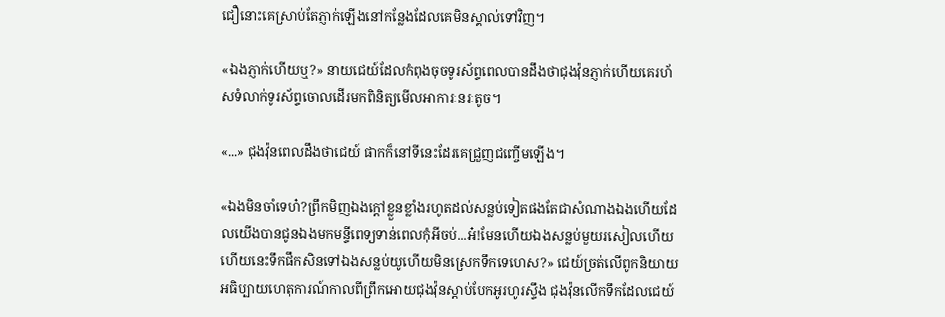ជឿនោះគេស្រាប់តែភ្ញាក់ឡើងនៅកន្លែងដែលគេមិនស្គាល់ទៅវិញ។

«ឯងភ្ញាក់ហើយឬ?» នាយជេយ៍ដែលកំពុងចុចទូរស័ព្ទពេលបានដឹងថាជុងវ៉ុនភ្ញាក់ហើយគេរហ័សទំលាក់ទូរស័ព្ទចោលដើរមកពិនិត្យមើលអាការៈនរៈតូច។

«...» ជុងវ៉ុនពេលដឹងថាជេយ៍ ផាកក៏នៅទីនេះដែរគេជ្រួញជញ្ចើមឡើង។

«ឯងមិនចាំទេហ៎?ព្រឹកមិញឯងក្តៅខ្លួនខ្លាំងរហូតដល់សន្លប់ទៀតផងតែជាសំណាងឯងហើយដែលយើងបានជូនឯងមកមន្ទីពេទ្យទាន់ពេលកុំអីចប់...អ៎!មែនហើយឯងសន្លប់មួយរសៀលហើយ ហើយនេះទឹកផឹកសិនទៅឯងសន្លប់យូហើយមិនស្រេកទឹកទេហេស?» ជេយ៍ច្រត់លើពូកនិយាយអធិប្បាយហេតុការណ៍កាលពីព្រឹកអោយជុងវ៉ុនស្តាប់បែកអូរហូរស្ទឹង ជុងវ៉ុនលើកទឹកដែលជេយ៍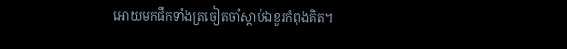អោយមកផឹកទាំងត្រចៀតចាំស្តាប់ឯខួរកំពុងគិត។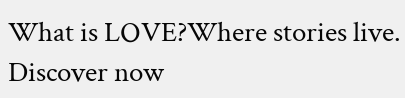What is LOVE?Where stories live. Discover now